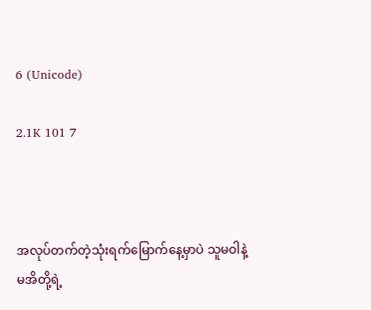6 (Unicode)

2.1K 101 7



အလုပ်တက်တဲ့သုံးရက်မြောက်နေ့မှာပဲ သူမဝါနဲ့
မအိတို့ရဲ့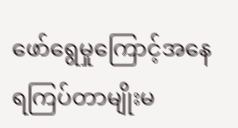ဖော်ရွေမှုကြောင့်အနေရကြပ်တာမျိုးမ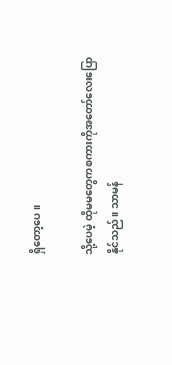ရှိတော့ပေ။

သို့ပေမဲ့ ထိုမမတွေကစကားကိုအတော်လေးပြော
နိုင်သည်။ သာမန်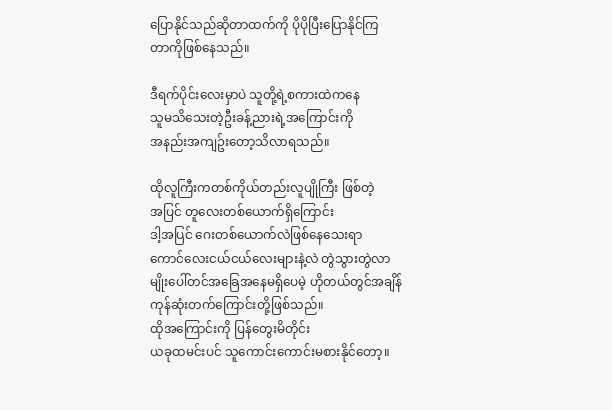ပြောနိုင်သည်ဆိုတာထက်ကို ပိုပိုပြီးပြောနိုင်ကြ
တာကိုဖြစ်နေသည်။

ဒီရက်ပိုင်းလေးမှာပဲ သူတို့ရဲ့စကားထဲကနေ
သူမသိသေးတဲ့ဦးခန့်ညားရဲ့အကြောင်းကို
အနည်းအကျဥ်းတော့သိလာရသည်။

ထိုလူကြီးကတစ်ကိုယ်တည်းလူပျိုကြီး ဖြစ်တဲ့
အပြင် တူလေးတစ်ယောက်ရှိကြောင်း
ဒါ့အပြင် ဂေးတစ်ယောက်လဲဖြစ်နေသေးရာ
ကောင်လေးငယ်ငယ်လေးများနဲ့လဲ တွဲသွားတွဲလာ
မျိုးပေါ်တင်အခြေအနေမရှိပေမဲ့ ဟိုတယ်တွင်အချိန်ကုန်ဆုံးတက်ကြောင်းတို့ဖြစ်သည်။
ထိုအကြောင်းကို ပြန်တွေးမိတိုင်း
ယခုထမင်းပင် သူကောင်းကောင်းမစားနိုင်တော့။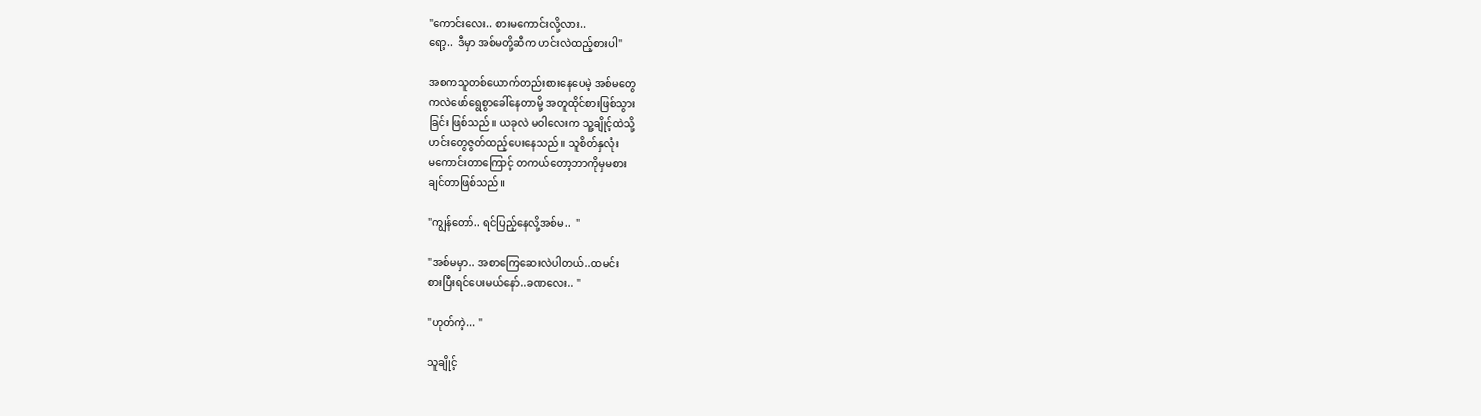"ကောင်းလေး.. စားမကောင်းလို့လား..
ရော့..  ဒီမှာ အစ်မတို့ဆီက ဟင်းလဲထည့်စားပါ"

အစကသူတစ်ယောက်တည်းစားနေပေမဲ့ အစ်မတွေ
ကလဲဖော်ရွေစွာခေါ်နေတာမို့ အတူထိုင်စားဖြစ်သွား
ခြင်း ဖြစ်သည်။ ယခုလဲ မဝါလေးက သူ့ချိုင့်ထဲသို့
ဟင်းတွေဇွတ်ထည့်ပေးနေသည်။ သူစိတ်နှလုံး
မကောင်းတာကြောင့် တကယ်တော့ဘာကိုမှမစား
ချင်တာဖြစ်သည်။

"ကျွန်တော်.. ရင်ပြည့်နေလို့အစ်မ..  "

"အစ်မမှာ.. အစာကြေဆေးလဲပါတယ်..ထမင်း
စားပြီးရင်ပေးမယ်နော်..ခဏလေး.. "

"ဟုတ်ကဲ့... "

သူချိုင့်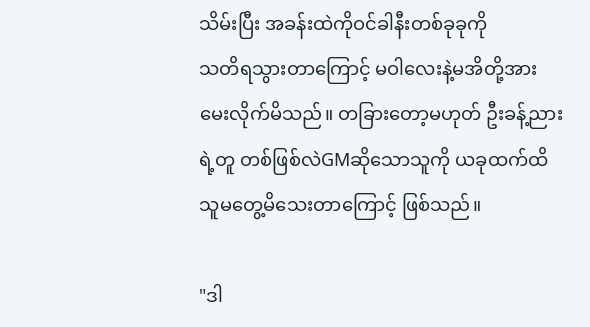သိမ်းပြီး အခန်းထဲကိုဝင်ခါနီးတစ်ခုခုကို
သတိရသွားတာကြောင့် မဝါလေးနဲ့မအိတို့အား
မေးလိုက်မိသည်။ တခြားတော့မဟုတ် ဦးခန့်ညား
ရဲ့တူ တစ်ဖြစ်လဲGMဆိုသောသူကို ယခုထက်ထိ
သူမတွေ့မိသေးတာကြောင့် ဖြစ်သည်။

"ဒါ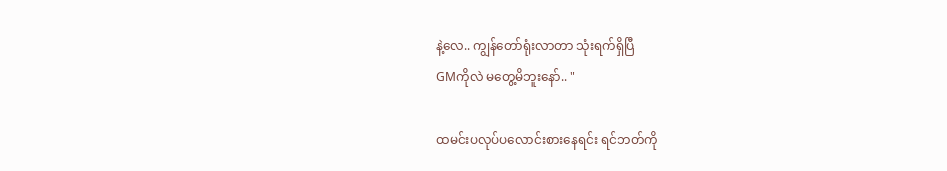နဲ့လေ.. ကျွန်တော်ရုံးလာတာ သုံးရက်ရှိပြီ
GMကိုလဲ မတွေ့မိဘူးနော်.. "

ထမင်းပလုပ်ပလောင်းစားနေရင်း ရင်ဘတ်ကို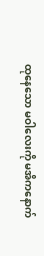ထုနေသော မဝါလေးကို မအိကနောက်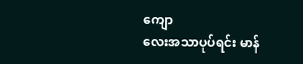ကျော
လေးအသာပုပ်ရင်း မာန်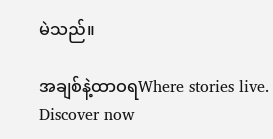မဲသည်။

အချစ်နဲ့ထာဝရWhere stories live. Discover now